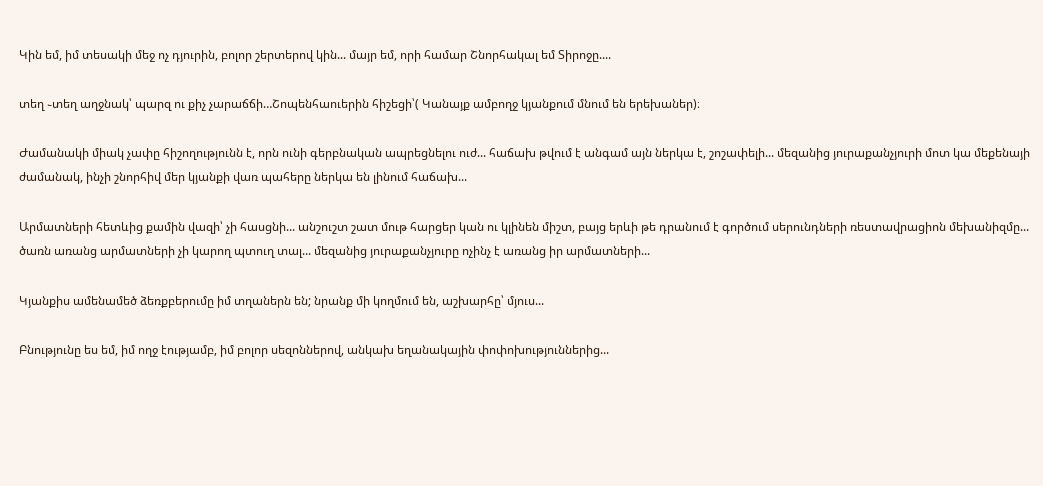Կին եմ, իմ տեսակի մեջ ոչ դյուրին, բոլոր շերտերով կին... մայր եմ, որի համար Շնորհակալ եմ Տիրոջը....

տեղ ֊տեղ աղջնակ՝ պարզ ու քիչ չարաճճի…Շոպենհաուերին հիշեցի՝( Կանայք ամբողջ կյանքում մնում են երեխաներ)։

Ժամանակի միակ չափը հիշողությունն է, որն ունի գերբնական ապրեցնելու ուժ... հաճախ թվում է անգամ այն ներկա է, շոշափելի... մեզանից յուրաքանչյուրի մոտ կա մեքենայի ժամանակ, ինչի շնորհիվ մեր կյանքի վառ պահերը ներկա են լինում հաճախ...

Արմատների հետևից քամին վազի՝ չի հասցնի... անշուշտ շատ մութ հարցեր կան ու կլինեն միշտ, բայց երևի թե դրանում է գործում սերունդների ռեստավրացիոն մեխանիզմը... ծառն առանց արմատների չի կարող պտուղ տալ... մեզանից յուրաքանչյուրը ոչինչ է առանց իր արմատների...

Կյանքիս ամենամեծ ձեռքբերումը իմ տղաներն են; նրանք մի կողմում են, աշխարհը՝ մյուս...

Բնությունը ես եմ, իմ ողջ էությամբ, իմ բոլոր սեզոններով, անկախ եղանակային փոփոխություններից...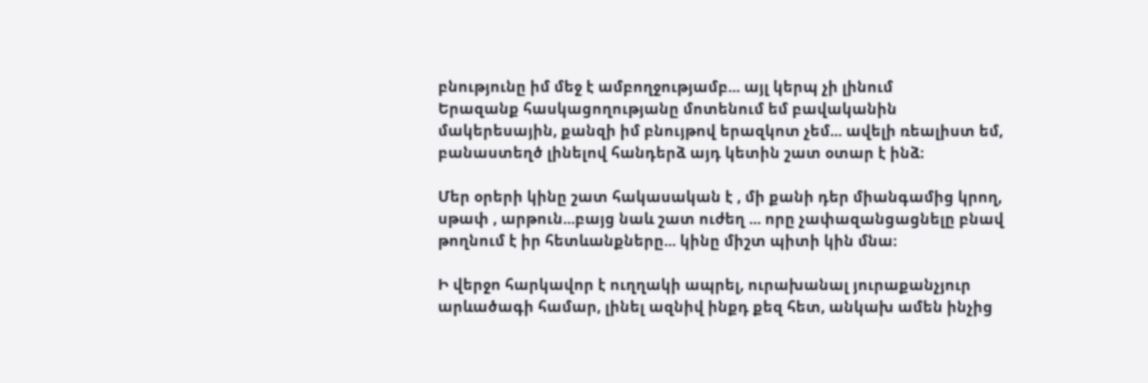բնությունը իմ մեջ է ամբողջությամբ... այլ կերպ չի լինում
Երազանք հասկացողությանը մոտենում եմ բավականին մակերեսային, քանզի իմ բնույթով երազկոտ չեմ... ավելի ռեալիստ եմ, բանաստեղծ լինելով հանդերձ այդ կետին շատ օտար է ինձ։

Մեր օրերի կինը շատ հակասական է , մի քանի դեր միանգամից կրող, սթափ , արթուն...բայց նաև շատ ուժեղ ... որը չափազանցացնելը բնավ թողնում է իր հետևանքները... կինը միշտ պիտի կին մնա։

Ի վերջո հարկավոր է ուղղակի ապրել, ուրախանալ յուրաքանչյուր արևածագի համար, լինել ազնիվ ինքդ քեզ հետ, անկախ ամեն ինչից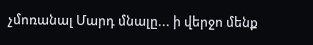չմոռանալ Մարդ մնալը... ի վերջո մենք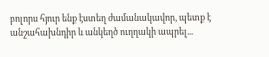բոլորս հյուր ենք էստեղ ժամանակավոր, պետք է անշահախնդիր և անկեղծ ուղղակի ապրել...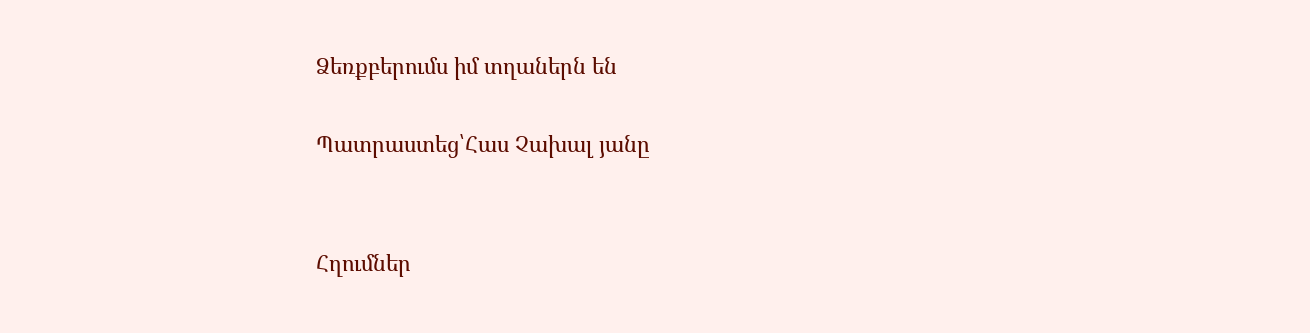Ձեռքբերումս իմ տղաներն են

Պատրաստեց՝Հաս Չախալ յանը


Հղումներ